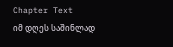Chapter Text
იმ დღეს საშინლად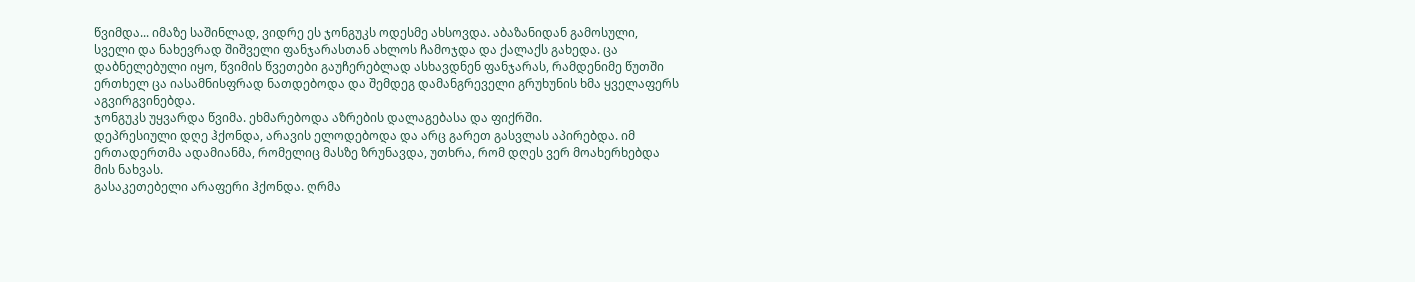წვიმდა... იმაზე საშინლად, ვიდრე ეს ჯონგუკს ოდესმე ახსოვდა. აბაზანიდან გამოსული, სველი და ნახევრად შიშველი ფანჯარასთან ახლოს ჩამოჯდა და ქალაქს გახედა. ცა დაბნელებული იყო, წვიმის წვეთები გაუჩერებლად ასხავდნენ ფანჯარას, რამდენიმე წუთში ერთხელ ცა იასამნისფრად ნათდებოდა და შემდეგ დამანგრეველი გრუხუნის ხმა ყველაფერს აგვირგვინებდა.
ჯონგუკს უყვარდა წვიმა. ეხმარებოდა აზრების დალაგებასა და ფიქრში.
დეპრესიული დღე ჰქონდა, არავის ელოდებოდა და არც გარეთ გასვლას აპირებდა. იმ ერთადერთმა ადამიანმა, რომელიც მასზე ზრუნავდა, უთხრა, რომ დღეს ვერ მოახერხებდა მის ნახვას.
გასაკეთებელი არაფერი ჰქონდა. ღრმა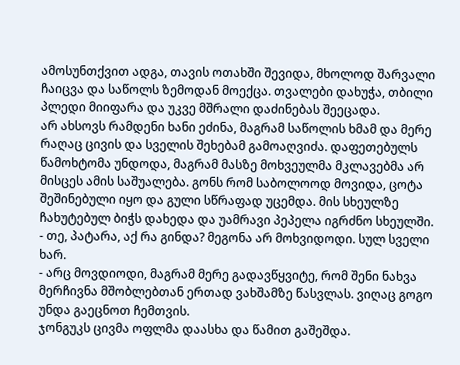ამოსუნთქვით ადგა, თავის ოთახში შევიდა, მხოლოდ შარვალი ჩაიცვა და საწოლს ზემოდან მოექცა. თვალები დახუჭა, თბილი პლედი მიიფარა და უკვე მშრალი დაძინებას შეეცადა.
არ ახსოვს რამდენი ხანი ეძინა, მაგრამ საწოლის ხმამ და მერე რაღაც ცივის და სველის შეხებამ გამოაღვიძა. დაფეთებულს წამოხტომა უნდოდა, მაგრამ მასზე მოხვეულმა მკლავებმა არ მისცეს ამის საშუალება. გონს რომ საბოლოოდ მოვიდა, ცოტა შეშინებული იყო და გული სწრაფად უცემდა. მის სხეულზე ჩახუტებულ ბიჭს დახედა და უამრავი პეპელა იგრძნო სხეულში.
- თე, პატარა, აქ რა გინდა? მეგონა არ მოხვიდოდი. სულ სველი ხარ.
- არც მოვდიოდი, მაგრამ მერე გადავწყვიტე, რომ შენი ნახვა მერჩივნა მშობლებთან ერთად ვახშამზე წასვლას. ვიღაც გოგო უნდა გაეცნოთ ჩემთვის.
ჯონგუკს ცივმა ოფლმა დაასხა და წამით გაშეშდა.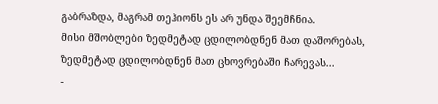გაბრაზდა, მაგრამ თეჰიონს ეს არ უნდა შეემჩნია.
მისი მშობლები ზედმეტად ცდილობდნენ მათ დაშორებას, ზედმეტად ცდილობდნენ მათ ცხოვრებაში ჩარევას...
-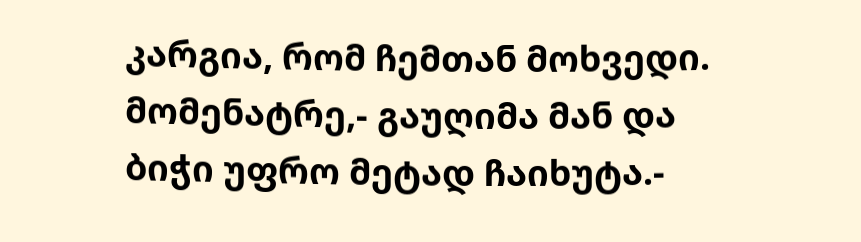კარგია, რომ ჩემთან მოხვედი. მომენატრე,- გაუღიმა მან და ბიჭი უფრო მეტად ჩაიხუტა.-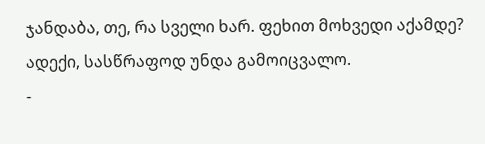ჯანდაბა, თე, რა სველი ხარ. ფეხით მოხვედი აქამდე? ადექი, სასწრაფოდ უნდა გამოიცვალო.
-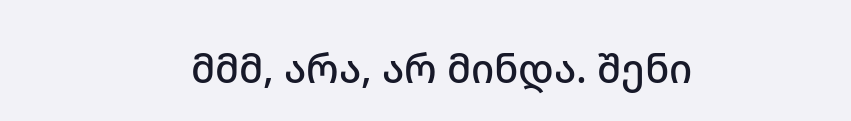მმმ, არა, არ მინდა. შენი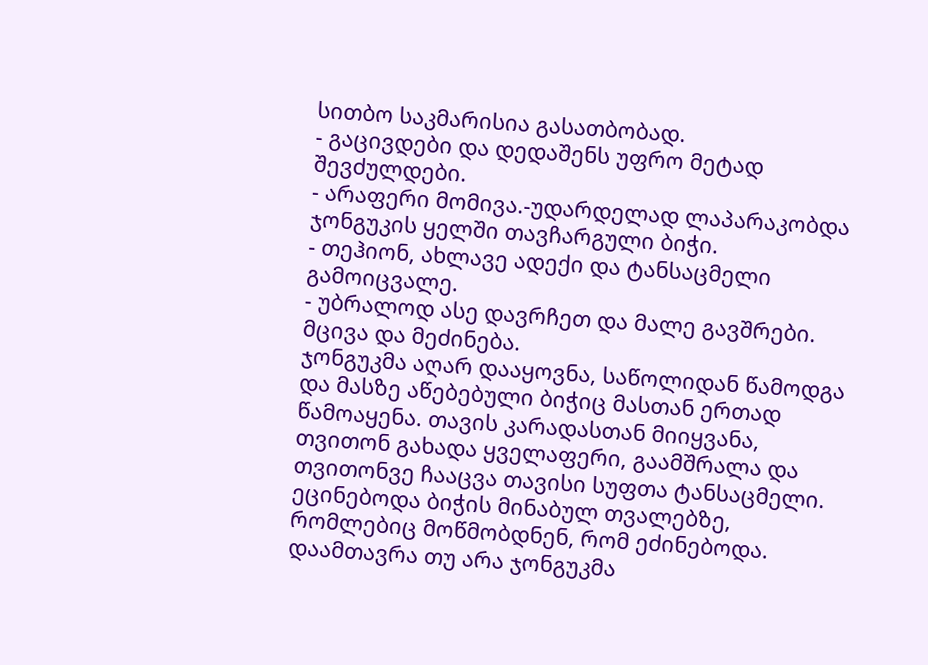სითბო საკმარისია გასათბობად.
- გაცივდები და დედაშენს უფრო მეტად შევძულდები.
- არაფერი მომივა.-უდარდელად ლაპარაკობდა ჯონგუკის ყელში თავჩარგული ბიჭი.
- თეჰიონ, ახლავე ადექი და ტანსაცმელი გამოიცვალე.
- უბრალოდ ასე დავრჩეთ და მალე გავშრები. მცივა და მეძინება.
ჯონგუკმა აღარ დააყოვნა, საწოლიდან წამოდგა და მასზე აწებებული ბიჭიც მასთან ერთად წამოაყენა. თავის კარადასთან მიიყვანა, თვითონ გახადა ყველაფერი, გაამშრალა და თვითონვე ჩააცვა თავისი სუფთა ტანსაცმელი. ეცინებოდა ბიჭის მინაბულ თვალებზე, რომლებიც მოწმობდნენ, რომ ეძინებოდა.
დაამთავრა თუ არა ჯონგუკმა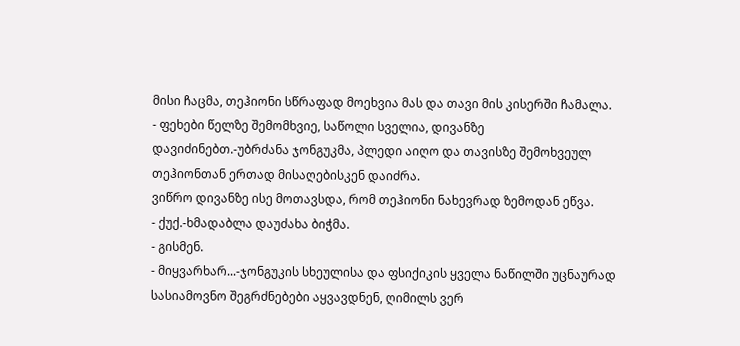მისი ჩაცმა, თეჰიონი სწრაფად მოეხვია მას და თავი მის კისერში ჩამალა.
- ფეხები წელზე შემომხვიე, საწოლი სველია, დივანზე დავიძინებთ.-უბრძანა ჯონგუკმა, პლედი აიღო და თავისზე შემოხვეულ თეჰიონთან ერთად მისაღებისკენ დაიძრა.
ვიწრო დივანზე ისე მოთავსდა, რომ თეჰიონი ნახევრად ზემოდან ეწვა.
- ქუქ.-ხმადაბლა დაუძახა ბიჭმა.
- გისმენ.
- მიყვარხარ...-ჯონგუკის სხეულისა და ფსიქიკის ყველა ნაწილში უცნაურად სასიამოვნო შეგრძნებები აყვავდნენ, ღიმილს ვერ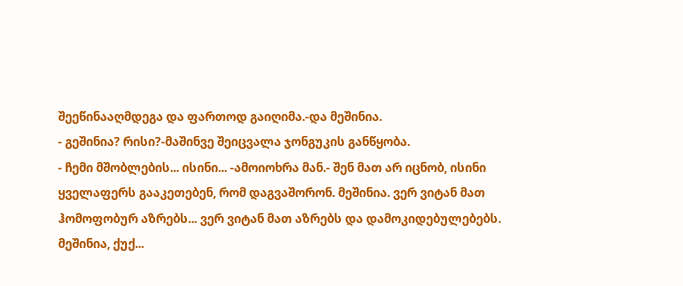შეეწინააღმდეგა და ფართოდ გაიღიმა.-და მეშინია.
- გეშინია? რისი?-მაშინვე შეიცვალა ჯონგუკის განწყობა.
- ჩემი მშობლების... ისინი... -ამოიოხრა მან.- შენ მათ არ იცნობ, ისინი ყველაფერს გააკეთებენ, რომ დაგვაშორონ. მეშინია. ვერ ვიტან მათ ჰომოფობურ აზრებს... ვერ ვიტან მათ აზრებს და დამოკიდებულებებს. მეშინია, ქუქ...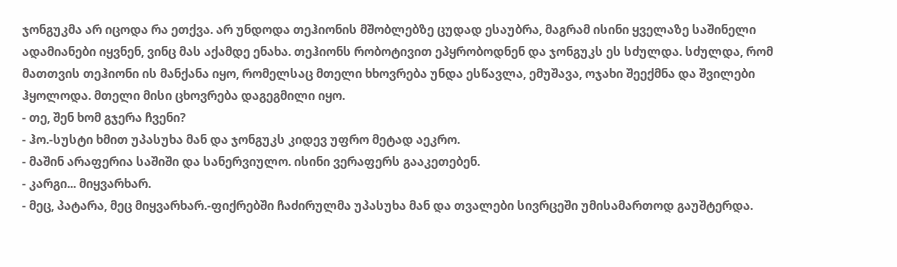ჯონგუკმა არ იცოდა რა ეთქვა. არ უნდოდა თეჰიონის მშობლებზე ცუდად ესაუბრა, მაგრამ ისინი ყველაზე საშინელი ადამიანები იყვნენ, ვინც მას აქამდე ენახა. თეჰიონს რობოტივით ეპყრობოდნენ და ჯონგუკს ეს სძულდა. სძულდა, რომ მათთვის თეჰიონი ის მანქანა იყო, რომელსაც მთელი ხხოვრება უნდა ესწავლა, ემუშავა, ოჯახი შეექმნა და შვილები ჰყოლოდა. მთელი მისი ცხოვრება დაგეგმილი იყო.
- თე, შენ ხომ გჯერა ჩვენი?
- ჰო.-სუსტი ხმით უპასუხა მან და ჯონგუკს კიდევ უფრო მეტად აეკრო.
- მაშინ არაფერია საშიში და სანერვიულო. ისინი ვერაფერს გააკეთებენ.
- კარგი... მიყვარხარ.
- მეც, პატარა, მეც მიყვარხარ.-ფიქრებში ჩაძირულმა უპასუხა მან და თვალები სივრცეში უმისამართოდ გაუშტერდა.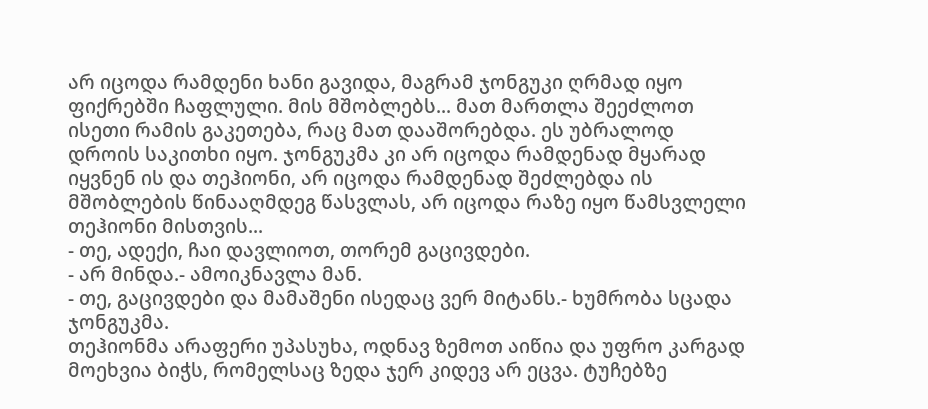არ იცოდა რამდენი ხანი გავიდა, მაგრამ ჯონგუკი ღრმად იყო ფიქრებში ჩაფლული. მის მშობლებს... მათ მართლა შეეძლოთ ისეთი რამის გაკეთება, რაც მათ დააშორებდა. ეს უბრალოდ დროის საკითხი იყო. ჯონგუკმა კი არ იცოდა რამდენად მყარად იყვნენ ის და თეჰიონი, არ იცოდა რამდენად შეძლებდა ის მშობლების წინააღმდეგ წასვლას, არ იცოდა რაზე იყო წამსვლელი თეჰიონი მისთვის...
- თე, ადექი, ჩაი დავლიოთ, თორემ გაცივდები.
- არ მინდა.- ამოიკნავლა მან.
- თე, გაცივდები და მამაშენი ისედაც ვერ მიტანს.- ხუმრობა სცადა ჯონგუკმა.
თეჰიონმა არაფერი უპასუხა, ოდნავ ზემოთ აიწია და უფრო კარგად მოეხვია ბიჭს, რომელსაც ზედა ჯერ კიდევ არ ეცვა. ტუჩებზე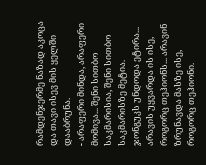რამდენჯერმე ნაზად აკოცა და თავი ისევ მის ყელში დააბრუნა.
- არაფერი მინდა, არაფერი მომივა... შენი სითბო საკმარისია, შენი სითბო საკმარისზე მეტია.
ჯონგუკს უნდოდა ეტირა... არავის უყვარდა ის ისე, როგორც თეჰიონს... არავინ ზრუნავდა მასზე ისე, როგორც თეჰიონი.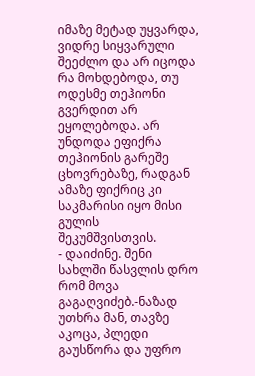იმაზე მეტად უყვარდა, ვიდრე სიყვარული შეეძლო და არ იცოდა რა მოხდებოდა, თუ ოდესმე თეჰიონი გვერდით არ ეყოლებოდა. არ უნდოდა ეფიქრა თეჰიონის გარეშე ცხოვრებაზე, რადგან ამაზე ფიქრიც კი საკმარისი იყო მისი გულის შეკუმშვისთვის.
- დაიძინე. შენი სახლში წასვლის დრო რომ მოვა გაგაღვიძებ.-ნაზად უთხრა მან, თავზე აკოცა, პლედი გაუსწორა და უფრო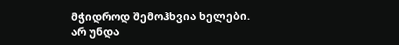მჭიდროდ შემოჰხვია ხელები.
არ უნდა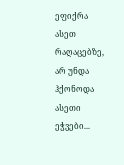ეფიქრა ასეთ რაღაცებზე, არ უნდა ჰქონოდა ასეთი ეჭვები...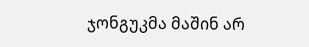ჯონგუკმა მაშინ არ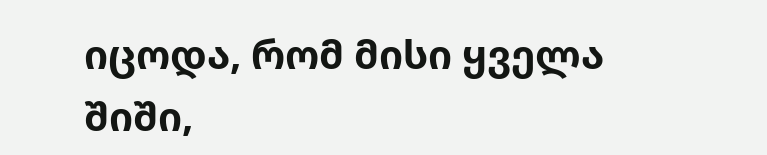იცოდა, რომ მისი ყველა შიში,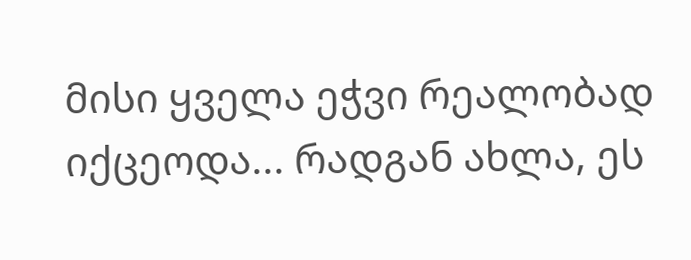მისი ყველა ეჭვი რეალობად იქცეოდა... რადგან ახლა, ეს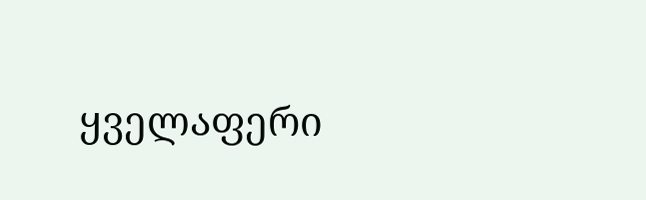ყველაფერი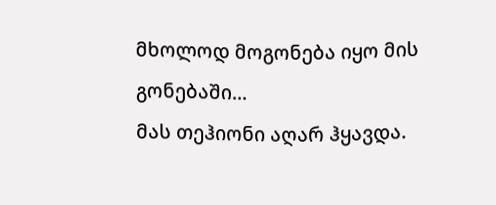მხოლოდ მოგონება იყო მის გონებაში...
მას თეჰიონი აღარ ჰყავდა.